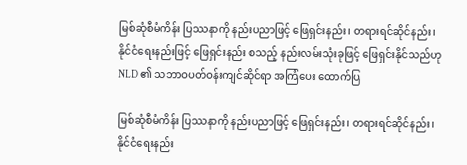မြစ်ဆုံစီမံကိန်း ပြဿနာကို နည်းပညာဖြင့် ဖြေရှင်းနည်း၊ တရားရင်ဆိုင်နည်း၊ နိုင်ငံရေးနည်းဖြင့် ဖြေရှင်းနည်း စသည့် နည်းလမ်းသုံးခုဖြင့် ဖြေရှင်းနိုင်သည်ဟု NLD ၏ သဘာဝပတ်ဝန်းကျင်ဆိုင်ရာ အကြံပေး ထောက်ပြ

မြစ်ဆုံစီမံကိန်း ပြဿနာကို နည်းပညာဖြင့် ဖြေရှင်းနည်း၊ တရားရင်ဆိုင်နည်း၊ နိုင်ငံရေးနည်း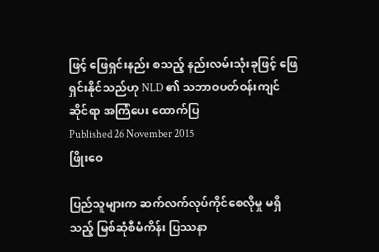ဖြင့် ဖြေရှင်းနည်း စသည့် နည်းလမ်းသုံးခုဖြင့် ဖြေရှင်းနိုင်သည်ဟု NLD ၏ သဘာဝပတ်ဝန်းကျင်ဆိုင်ရာ အကြံပေး ထောက်ပြ
Published 26 November 2015
ဖြိုးဝေ

ပြည်သူများက ဆက်လက်လုပ်ကိုင်စေလိုမှု မရှိသည့် မြစ်ဆုံစီမံကိန်း ပြဿနာ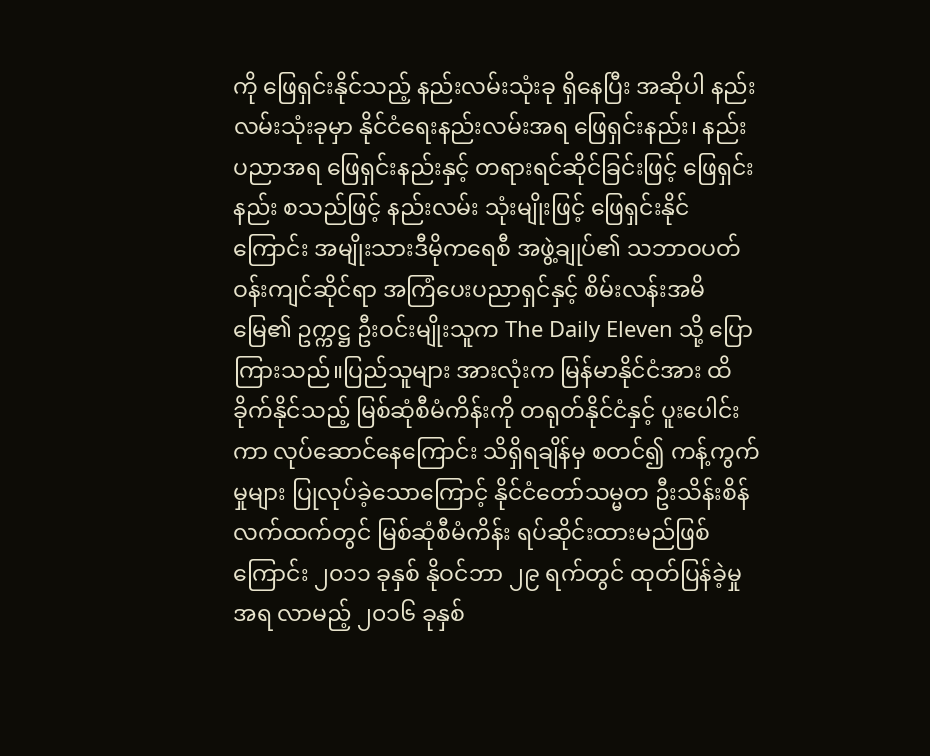ကို ဖြေရှင်းနိုင်သည့် နည်းလမ်းသုံးခု ရှိနေပြီး အဆိုပါ နည်းလမ်းသုံးခုမှာ နိုင်ငံရေးနည်းလမ်းအရ ဖြေရှင်းနည်း၊ နည်းပညာအရ ဖြေရှင်းနည်းနှင့် တရားရင်ဆိုင်ခြင်းဖြင့် ဖြေရှင်းနည်း စသည်ဖြင့် နည်းလမ်း သုံးမျိုးဖြင့် ဖြေရှင်းနိုင်ကြောင်း အမျိုးသားဒီမိုကရေစီ အဖွဲ့ချုပ်၏ သဘာဝပတ်ဝန်းကျင်ဆိုင်ရာ အကြံပေးပညာရှင်နှင့် စိမ်းလန်းအမိမြေ၏ ဥက္ကဋ္ဌ ဦးဝင်းမျိုးသူက The Daily Eleven သို့ ပြောကြားသည်။ပြည်သူများ အားလုံးက မြန်မာနိုင်ငံအား ထိခိုက်နိုင်သည့် မြစ်ဆုံစီမံကိန်းကို တရုတ်နိုင်ငံနှင့် ပူးပေါင်းကာ လုပ်ဆောင်နေကြောင်း သိရှိရချိန်မှ စတင်၍ ကန့်ကွက်မှုများ ပြုလုပ်ခဲ့သောကြောင့် နိုင်ငံတော်သမ္မတ ဦးသိန်းစိန် လက်ထက်တွင် မြစ်ဆုံစီမံကိန်း ရပ်ဆိုင်းထားမည်ဖြစ်ကြောင်း ၂၀၁၁ ခုနှစ် နိုဝင်ဘာ ၂၉ ရက်တွင် ထုတ်ပြန်ခဲ့မှုအရ လာမည့် ၂၀၁၆ ခုနှစ်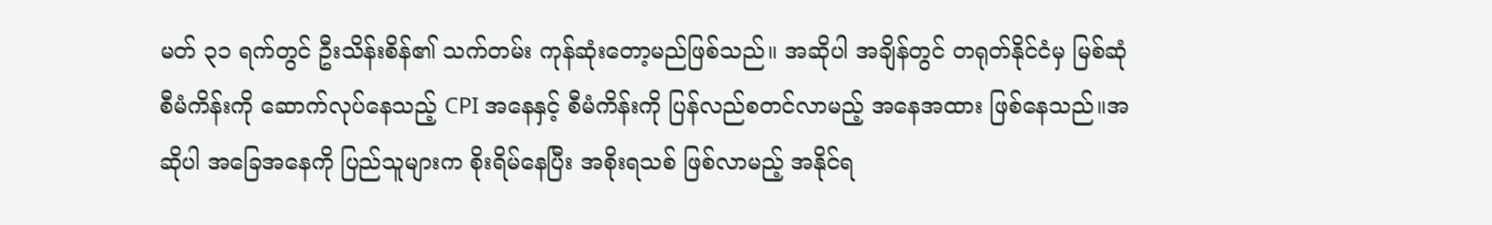မတ် ၃၁ ရက်တွင် ဦးသိန်းစိန်၏ သက်တမ်း ကုန်ဆုံးတော့မည်ဖြစ်သည်။ အဆိုပါ အချိန်တွင် တရုတ်နိုင်ငံမှ မြစ်ဆုံစီမံကိန်းကို ဆောက်လုပ်နေသည့် CPI အနေနှင့် စီမံကိန်းကို ပြန်လည်စတင်လာမည့် အနေအထား ဖြစ်နေသည်။အဆိုပါ အခြေအနေကို ပြည်သူများက စိုးရိမ်နေပြီး အစိုးရသစ် ဖြစ်လာမည့် အနိုင်ရ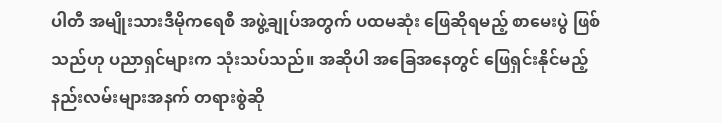ပါတီ အမျိုးသားဒီမိုကရေစီ အဖွဲ့ချုပ်အတွက် ပထမဆုံး ဖြေဆိုရမည့် စာမေးပွဲ ဖြစ်သည်ဟု ပညာရှင်များက သုံးသပ်သည်။ အဆိုပါ အခြေအနေတွင် ဖြေရှင်းနိုင်မည့် နည်းလမ်းများအနက် တရားစွဲဆို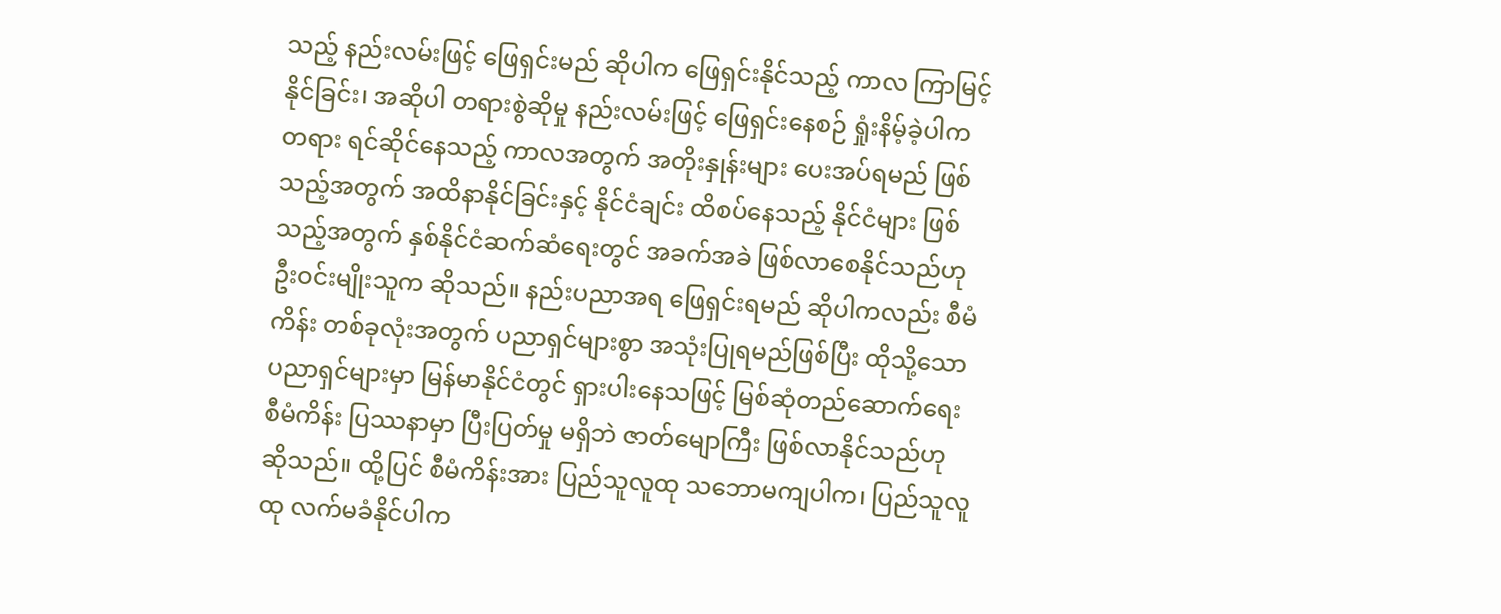သည့် နည်းလမ်းဖြင့် ဖြေရှင်းမည် ဆိုပါက ဖြေရှင်းနိုင်သည့် ကာလ ကြာမြင့်နိုင်ခြင်း၊ အဆိုပါ တရားစွဲဆိုမှု နည်းလမ်းဖြင့် ဖြေရှင်းနေစဉ် ရှုံးနိမ့်ခဲ့ပါက တရား ရင်ဆိုင်နေသည့် ကာလအတွက် အတိုးနှုန်းများ ပေးအပ်ရမည် ဖြစ်သည့်အတွက် အထိနာနိုင်ခြင်းနှင့် နိုင်ငံချင်း ထိစပ်နေသည့် နိုင်ငံများ ဖြစ်သည့်အတွက် နှစ်နိုင်ငံဆက်ဆံရေးတွင် အခက်အခဲ ဖြစ်လာစေနိုင်သည်ဟု ဦးဝင်းမျိုးသူက ဆိုသည်။ နည်းပညာအရ ဖြေရှင်းရမည် ဆိုပါကလည်း စီမံကိန်း တစ်ခုလုံးအတွက် ပညာရှင်များစွာ အသုံးပြုရမည်ဖြစ်ပြီး ထိုသို့သော ပညာရှင်များမှာ မြန်မာနိုင်ငံတွင် ရှားပါးနေသဖြင့် မြစ်ဆုံတည်ဆောက်ရေး စီမံကိန်း ပြဿနာမှာ ပြီးပြတ်မှု မရှိဘဲ ဇာတ်မျောကြီး ဖြစ်လာနိုင်သည်ဟု ဆိုသည်။ ထို့ပြင် စီမံကိန်းအား ပြည်သူလူထု သဘောမကျပါက၊ ပြည်သူလူထု လက်မခံနိုင်ပါက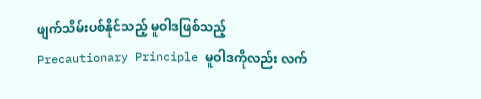ဖျက်သိမ်းပစ်နိုင်သည့် မူဝါဒဖြစ်သည့် Precautionary Principle မူဝါဒကိုလည်း လက်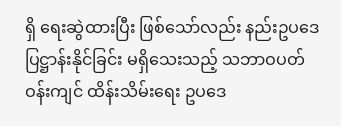ရှိ ရေးဆွဲထားပြီး ဖြစ်သော်လည်း နည်းဥပဒေ ပြဋ္ဌာန်းနိုင်ခြင်း မရှိသေးသည့် သဘာဝပတ်ဝန်းကျင် ထိန်းသိမ်းရေး ဥပဒေ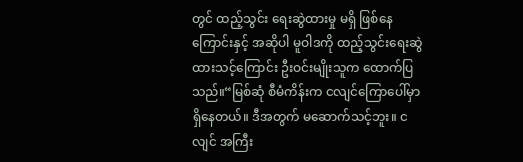တွင် ထည့်သွင်း ရေးဆွဲထားမှု မရှိ ဖြစ်နေကြောင်းနှင့် အဆိုပါ မူဝါဒကို ထည့်သွင်းရေးဆွဲထားသင့်ကြောင်း ဦးဝင်းမျိုးသူက ထောက်ပြသည်။“မြစ်ဆုံ စီမံကိန်းက ငလျင်ကြောပေါ်မှာ ရှိနေတယ်။ ဒီအတွက် မဆောက်သင့်ဘူး။ ငလျင် အကြီး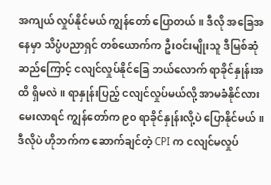အကျယ် လှုပ်နိုင်မယ် ကျွန်တော် ပြောတယ်။ ဒီလို အခြေအနေမှာ သိပ္ပံပညာရှင် တစ်ယောက်က ဦးဝင်းမျိုးသူ ဒီမြစ်ဆုံဆည်ကြောင့် ငလျင်လှုပ်နိုင်ခြေ ဘယ်လောက် ရာခိုင်နှုန်းအထိ ရှိမလဲ။ ရာနှုန်းပြည့် ငလျင်လှုပ်မယ်လို့ အာမခံနိုင်လား မေးလာရင် ကျွန်တော်က ၉၀ ရာခိုင်နှုန်းလို့ပဲ ပြောနိုင်မယ်။ ဒီလိုပဲ ဟိုဘက်က ဆောက်ချင်တဲ့ CPI က ငလျင်မလှုပ်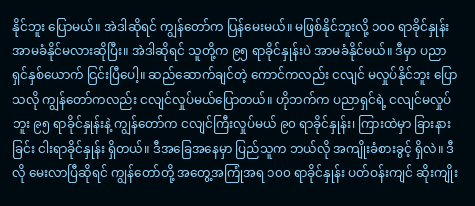နိုင်ဘူး ပြောမယ်။ အဲဒါဆိုရင် ကျွန်တော်က ပြန်မေးမယ်။ မဖြစ်နိုင်ဘူးလို့ ၁၀၀ ရာခိုင်နှုန်း အာမခံနိုင်မလားဆိုပြီး။ အဲဒါဆိုရင် သူတို့က ၉၅ ရာခိုင်နှုန်းပဲ အာမခံနိုင်မယ်။ ဒီမှာ ပညာရှင်နှစ်ယောက် ငြင်းပြီပေါ့။ ဆည်ဆောက်ချင်တဲ့ ကောင်ကလည်း ငလျင် မလှုပ်နိုင်ဘူး ပြောသလို ကျွန်တော်ကလည်း ငလျင်လှုပ်မယ်ပြောတယ်။ ဟိုဘက်က ပညာရှင်ရဲ့ ငလျင်မလှုပ်ဘူး ၉၅ ရာခိုင်နှုန်းနဲ့ ကျွန်တော်က ငလျင်ကြီးလှုပ်မယ် ၉၀ ရာခိုင်နှုန်း၊ ကြားထဲမှာ ခြားနားခြင်း ငါးရာခိုင်နှုန်း ရှိတယ်။ ဒီအခြေအနေမှာ ပြည်သူက ဘယ်လို အကျိုးခံစားခွင့် ရှိလဲ။ ဒီလို မေးလာပြီဆိုရင် ကျွန်တော်တို့ အတွေ့အကြုံအရ ၁၀၀ ရာခိုင်နှုန်း ပတ်ဝန်းကျင် ဆိုးကျိုး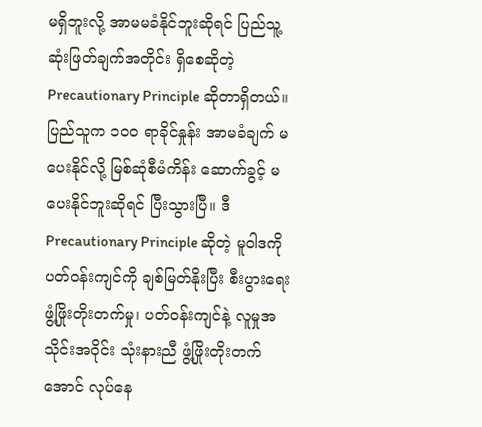မရှိဘူးလို့ အာမမခံနိုင်ဘူးဆိုရင် ပြည်သူ့ဆုံးဖြတ်ချက်အတိုင်း ရှိစေဆိုတဲ့ Precautionary Principle ဆိုတာရှိတယ်။ ပြည်သူက ၁၀၀ ရာခိုင်နှုန်း အာမခံချက် မပေးနိုင်လို့ မြစ်ဆုံစီမံကိန်း ဆောက်ခွင့် မပေးနိုင်ဘူးဆိုရင် ပြီးသွားပြီ။ ဒီ Precautionary Principle ဆိုတဲ့ မူဝါဒကို ပတ်ဝန်းကျင်ကို ချစ်မြတ်နိုးပြီး စီးပွားရေး ဖွံ့ဖြိုးတိုးတက်မှု၊ ပတ်ဝန်းကျင်နဲ့ လူမှုအသိုင်းအဝိုင်း သုံးနားညီ ဖွံ့ဖြိုးတိုးတက်အောင် လုပ်နေ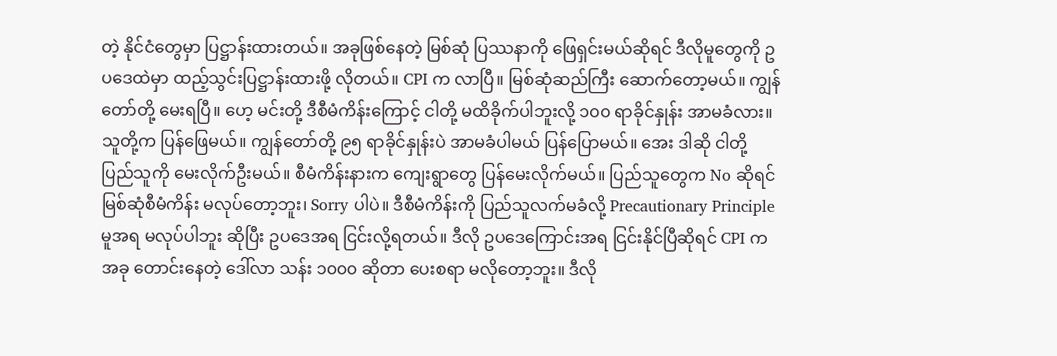တဲ့ နိုင်ငံတွေမှာ ပြဋ္ဌာန်းထားတယ်။ အခုဖြစ်နေတဲ့ မြစ်ဆုံ ပြဿနာကို ဖြေရှင်းမယ်ဆိုရင် ဒီလိုမူတွေကို ဥပဒေထဲမှာ ထည့်သွင်းပြဋ္ဌာန်းထားဖို့ လိုတယ်။ CPI က လာပြီ။ မြစ်ဆုံဆည်ကြီး ဆောက်တော့မယ်။ ကျွန်တော်တို့ မေးရပြီ။ ဟေ့ မင်းတို့ ဒီစီမံကိန်းကြောင့် ငါတို့ မထိခိုက်ပါဘူးလို့ ၁၀၀ ရာခိုင်နှုန်း အာမခံလား။ သူတို့က ပြန်ဖြေမယ်။ ကျွန်တော်တို့ ၉၅ ရာခိုင်နှုန်းပဲ အာမခံပါမယ် ပြန်ပြောမယ်။ အေး ဒါဆို ငါတို့ ပြည်သူကို မေးလိုက်ဦးမယ်။ စီမံကိန်းနားက ကျေးရွာတွေ ပြန်မေးလိုက်မယ်။ ပြည်သူတွေက No ဆိုရင် မြစ်ဆုံစီမံကိန်း မလုပ်တော့ဘူး၊ Sorry ပါပဲ။ ဒီစီမံကိန်းကို ပြည်သူလက်မခံလို့ Precautionary Principle မူအရ မလုပ်ပါဘူး ဆိုပြီး ဥပဒေအရ ငြင်းလို့ရတယ်။ ဒီလို ဥပဒေကြောင်းအရ ငြင်းနိုင်ပြီဆိုရင် CPI က အခု တောင်းနေတဲ့ ဒေါ်လာ သန်း ၁၀၀၀ ဆိုတာ ပေးစရာ မလိုတော့ဘူး။ ဒီလို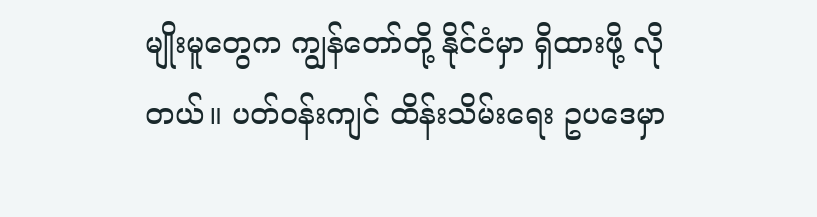မျိုးမူတွေက ကျွန်တော်တို့ နိုင်ငံမှာ ရှိထားဖို့ လိုတယ်။ ပတ်ဝန်းကျင် ထိန်းသိမ်းရေး ဥပဒေမှာ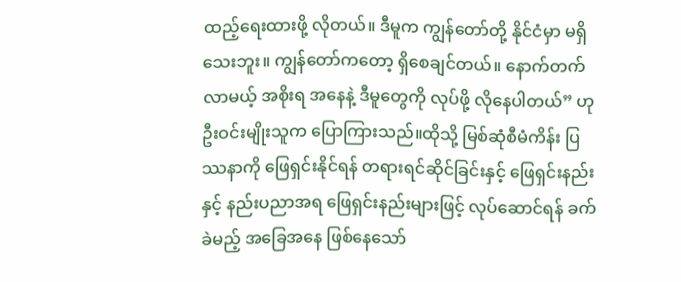ထည့်ရေးထားဖို့ လိုတယ်။ ဒီမူက ကျွန်တော်တို့ နိုင်ငံမှာ မရှိသေးဘူး။ ကျွန်တော်ကတော့ ရှိစေချင်တယ်။ နောက်တက်လာမယ့် အစိုးရ အနေနဲ့ ဒီမူတွေကို လုပ်ဖို့ လိုနေပါတယ်” ဟု ဦးဝင်းမျိုးသူက ပြောကြားသည်။ထိုသို့ မြစ်ဆုံစီမံကိန်း ပြဿနာကို ဖြေရှင်းနိုင်ရန် တရားရင်ဆိုင်ခြင်းနှင့် ဖြေရှင်းနည်းနှင့် နည်းပညာအရ ဖြေရှင်းနည်းများဖြင့် လုပ်ဆောင်ရန် ခက်ခဲမည့် အခြေအနေ ဖြစ်နေသော်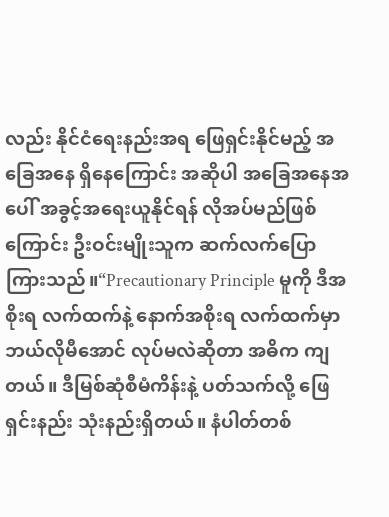လည်း နိုင်ငံရေးနည်းအရ ဖြေရှင်းနိုင်မည့် အခြေအနေ ရှိနေကြောင်း အဆိုပါ အခြေအနေအပေါ် အခွင့်အရေးယူနိုင်ရန် လိုအပ်မည်ဖြစ်ကြောင်း ဦးဝင်းမျိုးသူက ဆက်လက်ပြောကြားသည်။“Precautionary Principle မူကို ဒီအစိုးရ လက်ထက်နဲ့ နောက်အစိုးရ လက်ထက်မှာ ဘယ်လိုမီအောင် လုပ်မလဲဆိုတာ အဓိက ကျတယ်။ ဒီမြစ်ဆုံစီမံကိန်းနဲ့ ပတ်သက်လို့ ဖြေရှင်းနည်း သုံးနည်းရှိတယ်။ နံပါတ်တစ်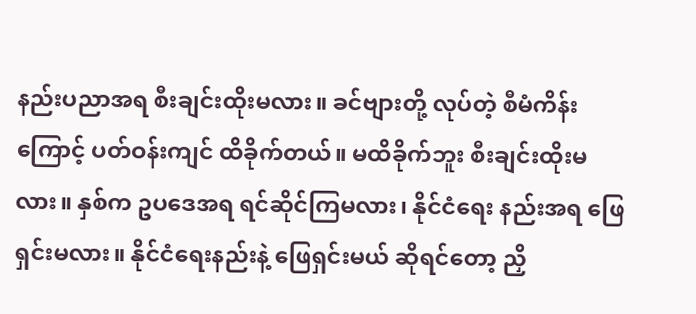နည်းပညာအရ စီးချင်းထိုးမလား။ ခင်ဗျားတို့ လုပ်တဲ့ စီမံကိန်းကြောင့် ပတ်ဝန်းကျင် ထိခိုက်တယ်။ မထိခိုက်ဘူး စီးချင်းထိုးမလား။ နှစ်က ဥပဒေအရ ရင်ဆိုင်ကြမလား၊ နိုင်ငံရေး နည်းအရ ဖြေရှင်းမလား။ နိုင်ငံရေးနည်းနဲ့ ဖြေရှင်းမယ် ဆိုရင်တော့ ညှိ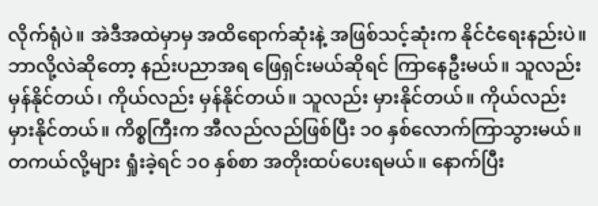လိုက်ရုံပဲ။ အဲဒီအထဲမှာမှ အထိရောက်ဆုံးနဲ့ အဖြစ်သင့်ဆုံးက နိုင်ငံရေးနည်းပဲ။ ဘာလို့လဲဆိုတော့ နည်းပညာအရ ဖြေရှင်းမယ်ဆိုရင် ကြာနေဦးမယ်။ သူလည်း မှန်နိုင်တယ်၊ ကိုယ်လည်း မှန်နိုင်တယ်။ သူလည်း မှားနိုင်တယ်။ ကိုယ်လည်း မှားနိုင်တယ်။ ကိစ္စကြီးက အီလည်လည်ဖြစ်ပြီး ၁၀ နှစ်လောက်ကြာသွားမယ်။ တကယ်လို့များ ရှုံးခဲ့ရင် ၁၀ နှစ်စာ အတိုးထပ်ပေးရမယ်။ နောက်ပြီး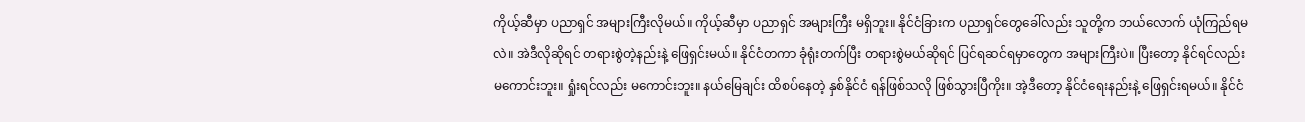ကိုယ့်ဆီမှာ ပညာရှင် အများကြီးလိုမယ်။ ကိုယ့်ဆီမှာ ပညာရှင် အများကြီး မရှိဘူး။ နိုင်ငံခြားက ပညာရှင်တွေခေါ်လည်း သူတို့က ဘယ်လောက် ယုံကြည်ရမလဲ။ အဲဒီလိုဆိုရင် တရားစွဲတဲ့နည်းနဲ့ ဖြေရှင်းမယ်။ နိုင်ငံတကာ ခုံရုံးတက်ပြီး တရားစွဲမယ်ဆိုရင် ပြင်ရဆင်ရမှာတွေက အများကြီးပဲ။ ပြီးတော့ နိုင်ရင်လည်း မကောင်းဘူး။ ရှုံးရင်လည်း မကောင်းဘူး။ နယ်မြေချင်း ထိစပ်နေတဲ့ နှစ်နိုင်ငံ ရန်ဖြစ်သလို ဖြစ်သွားပြီကိုး။ အဲ့ဒီတော့ နိုင်ငံရေးနည်းနဲ့ ဖြေရှင်းရမယ်။ နိုင်ငံ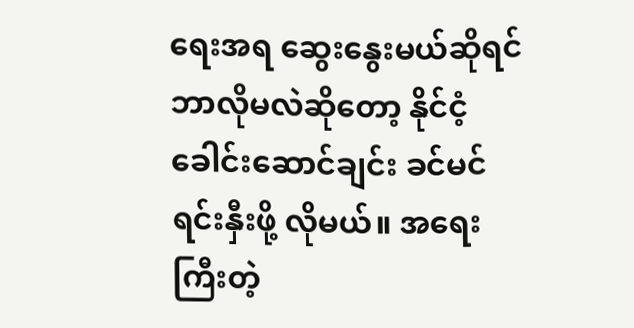ရေးအရ ဆွေးနွေးမယ်ဆိုရင် ဘာလိုမလဲဆိုတော့ နိုင်ငံ့ခေါင်းဆောင်ချင်း ခင်မင်ရင်းနှီးဖို့ လိုမယ်။ အရေးကြီးတဲ့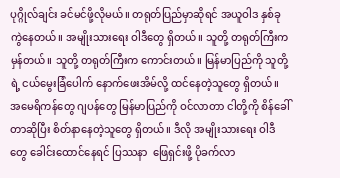ပုဂ္ဂိုလ်ချင်း ခင်မင်ဖို့လိုမယ်။ တရုတ်ပြည်မှာဆိုရင် အယူဝါဒ နှစ်ခု ကွဲနေတယ်။ အမျိုးသားရေး ဝါဒီတွေ ရှိတယ်။ သူတို့ တရုတ်ကြီးက မှန်တယ်။ သူတို့ တရုတ်ကြီးက ကောင်းတယ်။ မြန်မာပြည်ကို သူတို့ရဲ့ ငယ်မွေးခြံပေါက် နောက်ဖေးအိမ်လို့ ထင်နေတဲ့သူတွေ ရှိတယ်။ အမေရိကန်တွေ ဂျပန်တွေ မြန်မာပြည်ကို ဝင်လာတာ ငါတို့ကို စိန်ခေါ်တာဆိုပြီး စိတ်နာနေတဲ့သူတွေ ရှိတယ်။ ဒီလို အမျိုးသားရေး ဝါဒီတွေ ခေါင်းထောင်နေရင် ပြဿနာ  ဖြေရှင်းဖို့ ပိုခက်လာ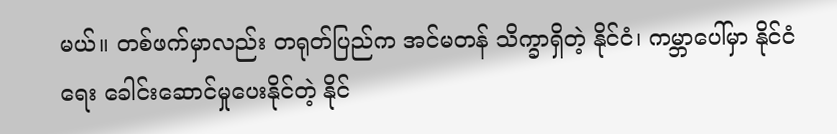မယ်။ တစ်ဖက်မှာလည်း တရုတ်ပြည်က အင်မတန် သိက္ခာရှိတဲ့ နိုင်ငံ၊ ကမ္ဘာပေါ်မှာ နိုင်ငံရေး ခေါင်းဆောင်မှုပေးနိုင်တဲ့ နိုင်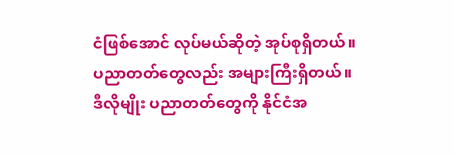ငံဖြစ်အောင် လုပ်မယ်ဆိုတဲ့ အုပ်စုရှိတယ်။ ပညာတတ်တွေလည်း အများကြီးရှိတယ်။ ဒီလိုမျိုး ပညာတတ်တွေကို နိုင်ငံအ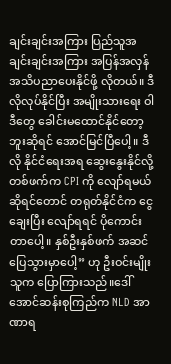ချင်းချင်းအကြား ပြည်သူအချင်းချင်းအကြား အပြန်အလှန် အသိပညာပေးနိုင်ဖို့ လိုတယ်။ ဒီလိုလုပ်နိုင်ပြီး အမျိုးသားရေး ဝါဒီတွေ ခေါင်းမထောင်နိုင်တော့ဘူးဆိုရင် အောင်မြင်ပြီပေါ့။ ဒီလို နိုင်ငံရေးအရ ဆွေးနွေးနိုင်လို့ တစ်ဖက်က CPI ကို လျော်ရမယ် ဆိုရင်တောင် တရုတ်နိုင်ငံက ငွေချေးပြီး လျော်ရရင် ပိုကောင်းတာပေါ့။ နှစ်ဦးနှစ်ဖက် အဆင်ပြေသွားမှာပေါ့” ဟု ဦးဝင်းမျိုးသူက ပြောကြားသည်။ဒေါ်အောင်ဆန်းစုကြည်က NLD အာဏာရ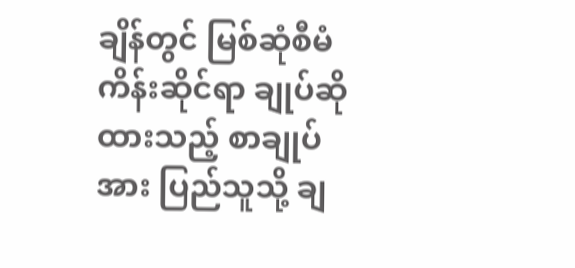ချိန်တွင် မြစ်ဆုံစီမံကိန်းဆိုင်ရာ ချုပ်ဆိုထားသည့် စာချုပ်အား ပြည်သူသို့ ချ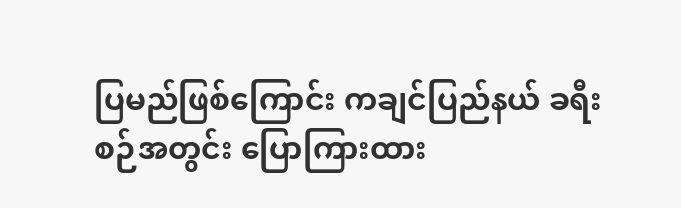ပြမည်ဖြစ်ကြောင်း ကချင်ပြည်နယ် ခရီးစဉ်အတွင်း ပြောကြားထား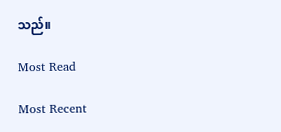သည်။

Most Read

Most Recent